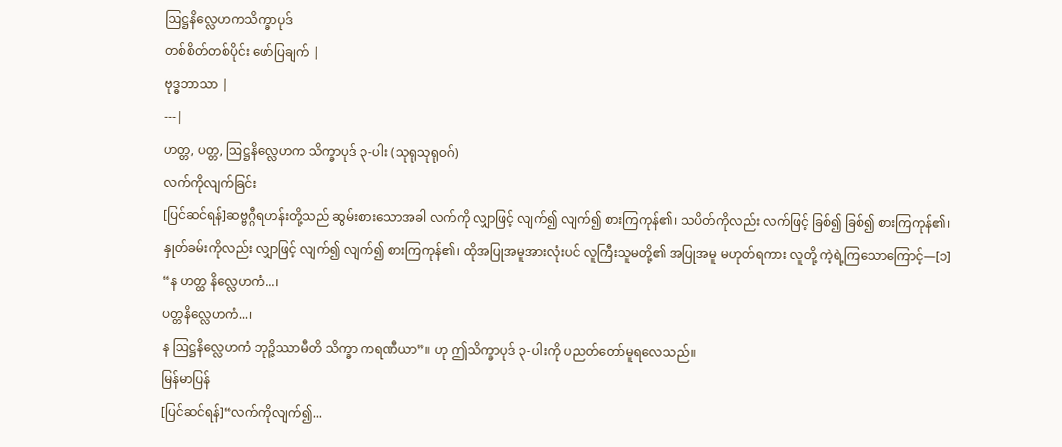ဩဋ္ဌနိလ္လေဟကသိက္ခာပုဒ်
တစ်စိတ်တစ်ပိုင်း ဖော်ပြချက် |
ဗုဒ္ဓဘာသာ |
---|
ဟတ္တ, ပတ္တ, ဩဋ္ဌနိလ္လေဟက သိက္ခာပုဒ် ၃-ပါး (သုရုသုရုဝဂ်)
လက်ကိုလျက်ခြင်း
[ပြင်ဆင်ရန်]ဆဗ္ဗဂ္ဂီရဟန်းတို့သည် ဆွမ်းစားသောအခါ လက်ကို လျှာဖြင့် လျက်၍ လျက်၍ စားကြကုန်၏၊ သပိတ်ကိုလည်း လက်ဖြင့် ခြစ်၍ ခြစ်၍ စားကြကုန်၏၊ နှုတ်ခမ်းကိုလည်း လျှာဖြင့် လျက်၍ လျက်၍ စားကြကုန်၏၊ ထိုအပြုအမူအားလုံးပင် လူကြီးသူမတို့၏ အပြုအမူ မဟုတ်ရကား လူတို့ ကဲ့ရဲ့ကြသောကြောင့်—[၁]
“န ဟတ္ထ နိလ္လေဟကံ...၊
ပတ္တနိလ္လေဟကံ...၊
န ဩဋ္ဌနိလ္လေဟကံ ဘုဉ္ဇိဿာမီတိ သိက္ခာ ကရဏီယာ”။ ဟု ဤသိက္ခာပုဒ် ၃-ပါးကို ပညတ်တော်မူရလေသည်။
မြန်မာပြန်
[ပြင်ဆင်ရန်]“လက်ကိုလျက်၍...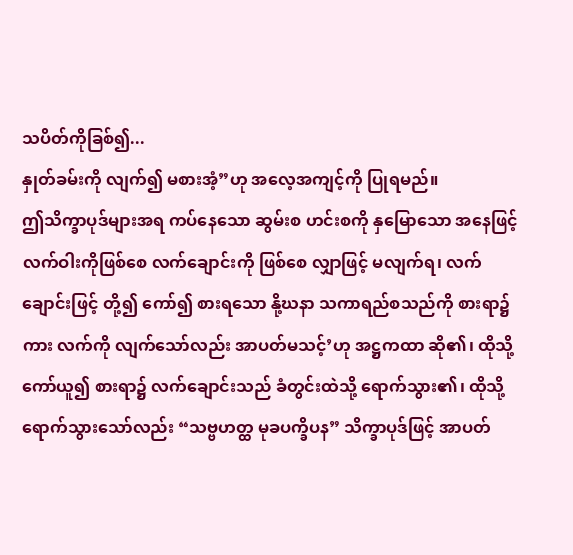သပိတ်ကိုခြစ်၍...
နှုတ်ခမ်းကို လျက်၍ မစားအံ့”ဟု အလေ့အကျင့်ကို ပြုရမည်။
ဤသိက္ခာပုဒ်များအရ ကပ်နေသော ဆွမ်းစ ဟင်းစကို နှမြောသော အနေဖြင့် လက်ဝါးကိုဖြစ်စေ လက်ချောင်းကို ဖြစ်စေ လျှာဖြင့် မလျက်ရ၊ လက်ချောင်းဖြင့် တို့၍ ကော်၍ စားရသော နို့ဃနာ သကာရည်စသည်ကို စားရာ၌ကား လက်ကို လျက်သော်လည်း အာပတ်မသင့်’ဟု အဋ္ဌကထာ ဆို၏၊ ထိုသို့ ကော်ယူ၍ စားရာ၌ လက်ချောင်းသည် ခံတွင်းထဲသို့ ရောက်သွား၏၊ ထိုသို့ရောက်သွားသော်လည်း “သဗ္ဗဟတ္ထ မုခပက္ခိပန” သိက္ခာပုဒ်ဖြင့် အာပတ်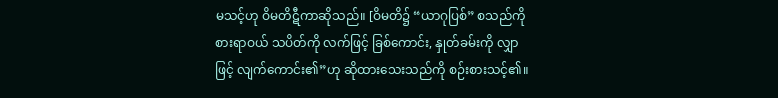မသင့်ဟု ဝိမတိဋီကာဆိုသည်။ [ဝိမတိ၌ “ယာဂုပြစ်” စသည်ကို စားရာဝယ် သပိတ်ကို လက်ဖြင့် ခြစ်ကောင်း, နှုတ်ခမ်းကို လျှာဖြင့် လျက်ကောင်း၏”ဟု ဆိုထားသေးသည်ကို စဉ်းစားသင့်၏။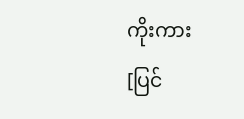ကိုးကား
[ပြင်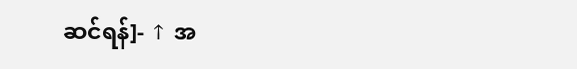ဆင်ရန်]- ↑ အ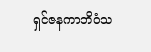ရှင်ဇနကာဘိဝံသ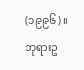(၁၉၉၆)။ ဘုရားဥ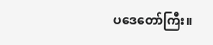ပဒေတော်ကြီး။